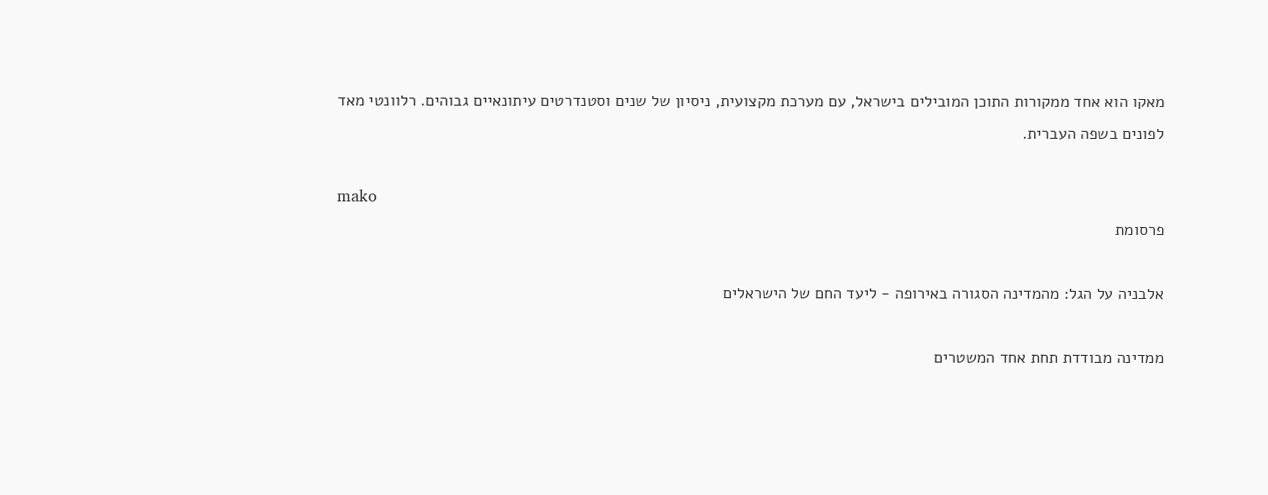מאקו הוא אחד ממקורות התוכן המובילים בישראל, עם מערכת מקצועית, ניסיון של שנים וסטנדרטים עיתונאיים גבוהים. רלוונטי מאד לפונים בשפה העברית.

mako
פרסומת

אלבניה על הגל: מהמדינה הסגורה באירופה - ליעד החם של הישראלים

ממדינה מבודדת תחת אחד המשטרים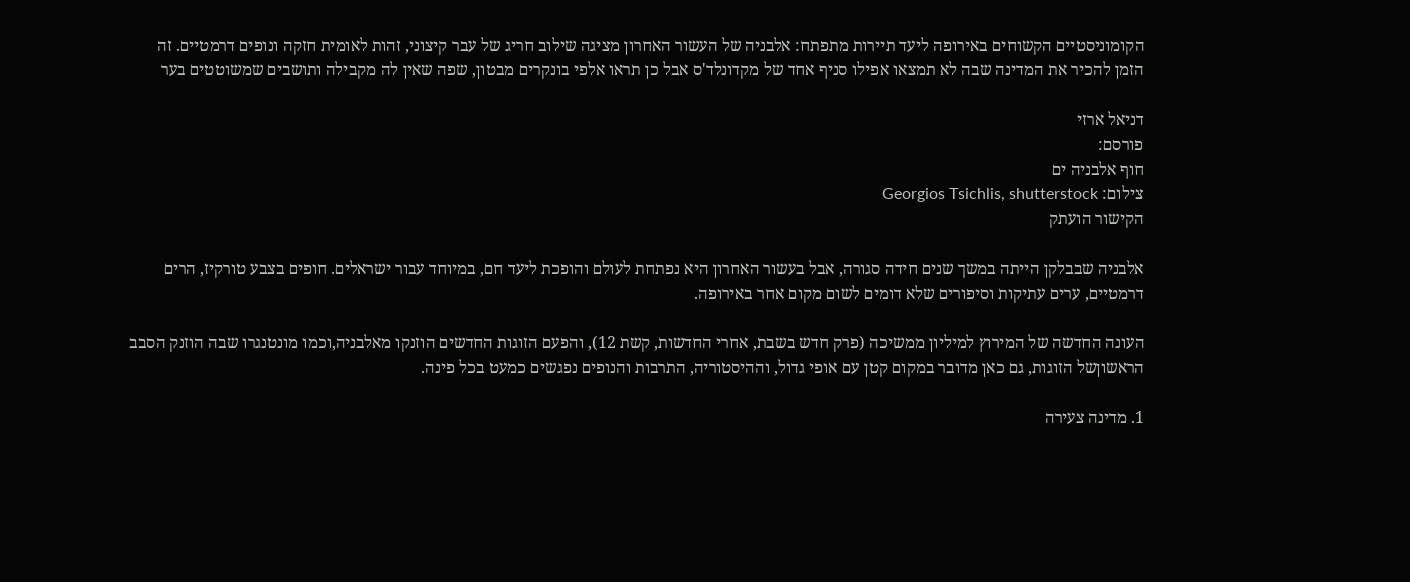הקומוניסטיים הקשוחים באירופה ליעד תיירות מתפתח: אלבניה של העשור האחרון מציגה שילוב חריג של עבר קיצוני, זהות לאומית חזקה ונופים דרמטיים. זה הזמן להכיר את המדינה שבה לא תמצאו אפילו סניף אחד של מקדונלד'ס אבל כן תראו אלפי בונקרים מבטון, שפה שאין לה מקבילה ותושבים שמשוטטים בער

דניאל ארזי
פורסם:
חוף אלבניה ים
צילום: Georgios Tsichlis, shutterstock
הקישור הועתק

אלבניה שבבלקן הייתה במשך שנים חידה סגורה, אבל בעשור האחרון היא נפתחת לעולם והופכת ליעד חם, במיוחד עבור ישראלים. חופים בצבע טורקיז, הרים דרמטיים, ערים עתיקות וסיפורים שלא דומים לשום מקום אחר באירופה.

העונה החדשה של המירוץ למיליון ממשיכה (פרק חדש בשבת, אחרי החדשות, קשת 12), והפעם הזוגות החדשים הוזנקו מאלבניה,וכמו מונטנגרו שבה הוזנק הסבב הראשוןשל הזוגות, גם כאן מדובר במקום קטן עם אופי גדול, וההיסטוריה, התרבות והנופים נפגשים כמעט בכל פינה.

1. מדינה צעירה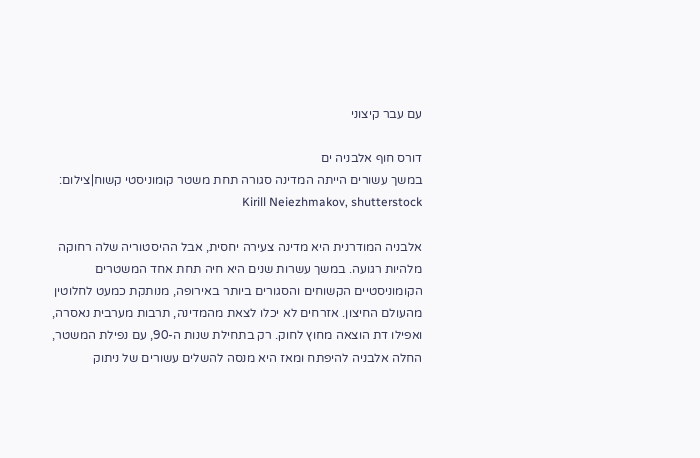עם עבר קיצוני

דורס חוף אלבניה ים
במשך עשורים הייתה המדינה סגורה תחת משטר קומוניסטי קשוח|צילום: Kirill Neiezhmakov, shutterstock

אלבניה המודרנית היא מדינה צעירה יחסית, אבל ההיסטוריה שלה רחוקה מלהיות רגועה. במשך עשרות שנים היא חיה תחת אחד המשטרים הקומוניסטיים הקשוחים והסגורים ביותר באירופה, מנותקת כמעט לחלוטין מהעולם החיצון. אזרחים לא יכלו לצאת מהמדינה, תרבות מערבית נאסרה, ואפילו דת הוצאה מחוץ לחוק. רק בתחילת שנות ה-90, עם נפילת המשטר, החלה אלבניה להיפתח ומאז היא מנסה להשלים עשורים של ניתוק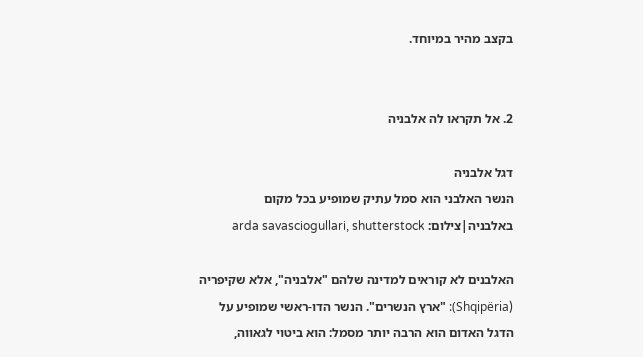בקצב מהיר במיוחד.


2. אל תקראו לה אלבניה

דגל אלבניה
הנשר האלבני הוא סמל עתיק שמופיע בכל מקום באלבניה|צילום: arda savasciogullari, shutterstock

האלבנים לא קוראים למדינה שלהם "אלבניה", אלא שקיפריה (Shqipëria): "ארץ הנשרים". הנשר הדו-ראשי שמופיע על הדגל האדום הוא הרבה יותר מסמל: הוא ביטוי לגאווה,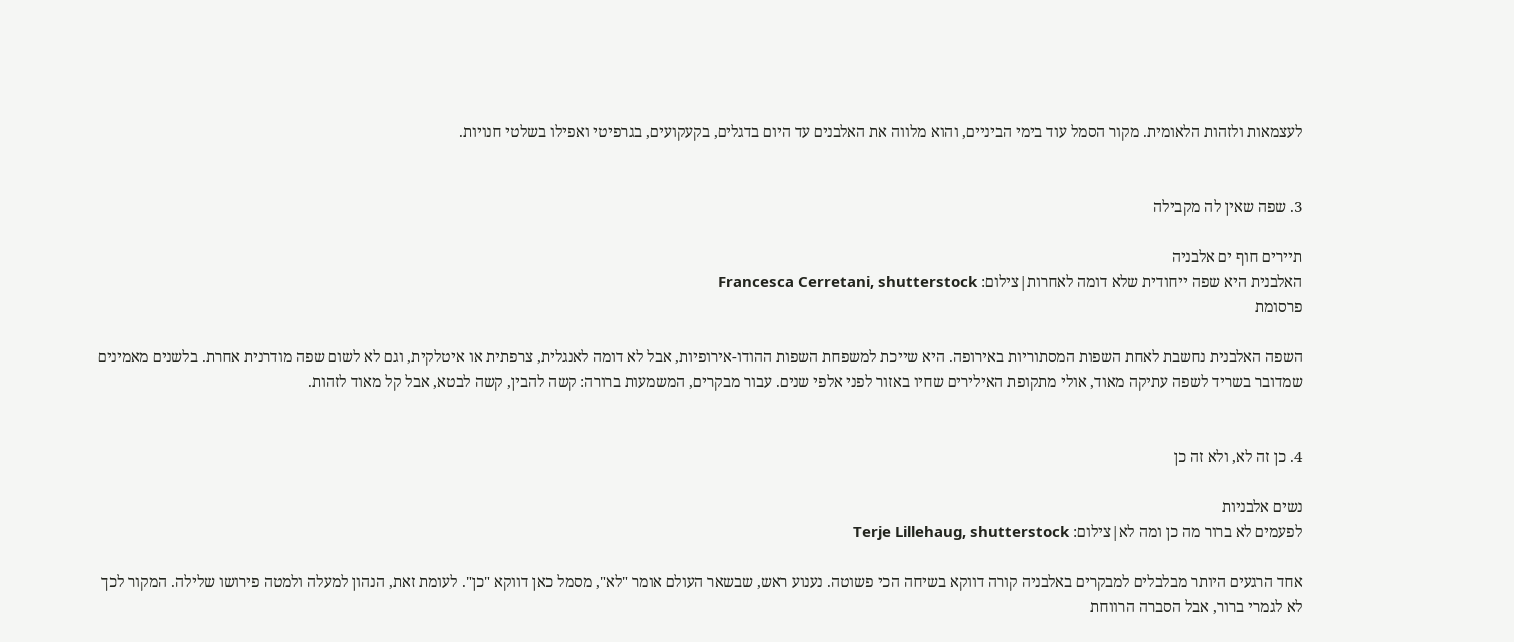לעצמאות ולזהות הלאומית. מקור הסמל עוד בימי הביניים, והוא מלווה את האלבנים עד היום בדגלים, בקעקועים, בגרפיטי ואפילו בשלטי חנויות.


3. שפה שאין לה מקבילה

תיירים חוף ים אלבניה
האלבנית היא שפה ייחודית שלא דומה לאחרות|צילום: Francesca Cerretani, shutterstock
פרסומת

השפה האלבנית נחשבת לאחת השפות המסתוריות באירופה. היא שייכת למשפחת השפות ההודו-אירופיות, אבל לא דומה לאנגלית, צרפתית או איטלקית, וגם לא לשום שפה מודרנית אחרת. בלשנים מאמינים שמדובר בשריד לשפה עתיקה מאוד, אולי מתקופת האילירים שחיו באזור לפני אלפי שנים. עבור מבקרים, המשמעות ברורה: קשה להבין, קשה לבטא, אבל קל מאוד לזהות.


4. כן זה לא, ולא זה כן

נשים אלבניות
לפעמים לא ברור מה כן ומה לא|צילום: Terje Lillehaug, shutterstock

אחד הרגעים היותר מבלבלים למבקרים באלבניה קורה דווקא בשיחה הכי פשוטה. נענוע ראש, שבשאר העולם אומר "לא", מסמל כאן דווקא "כן". לעומת זאת, הנהון למעלה ולמטה פירושו שלילה. המקור לכך לא לגמרי ברור, אבל הסברה הרווחת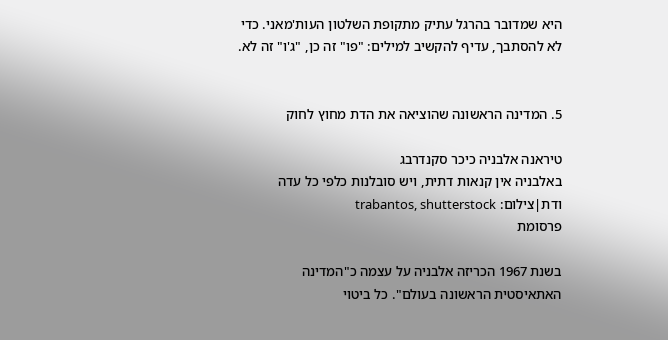היא שמדובר בהרגל עתיק מתקופת השלטון העות'מאני. כדי לא להסתבך, עדיף להקשיב למילים: "פו" זה כן, "ג'ו" זה לא.


5. המדינה הראשונה שהוציאה את הדת מחוץ לחוק

טיראנה אלבניה כיכר סקנדרבג
באלבניה אין קנאות דתית, ויש סובלנות כלפי כל עדה ודת|צילום: trabantos, shutterstock
פרסומת

בשנת 1967 הכריזה אלבניה על עצמה כ"המדינה האתאיסטית הראשונה בעולם". כל ביטוי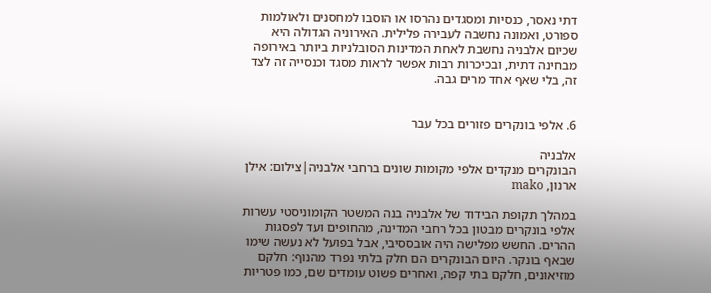דתי נאסר, כנסיות ומסגדים נהרסו או הוסבו למחסנים ולאולמות ספורט, ואמונה נחשבה לעבירה פלילית. האירוניה הגדולה היא שכיום אלבניה נחשבת לאחת המדינות הסובלניות ביותר באירופה מבחינה דתית, ובכיכרות רבות אפשר לראות מסגד וכנסייה זה לצד זה, בלי שאף אחד מרים גבה.


6. אלפי בונקרים פזורים בכל עבר

אלבניה
הבונקרים מנקדים אלפי מקומות שונים ברחבי אלבניה|צילום: אילן ארנון, mako

במהלך תקופת הבידוד של אלבניה בנה המשטר הקומוניסטי עשרות אלפי בונקרים מבטון בכל רחבי המדינה, מהחופים ועד לפסגות ההרים. החשש מפלישה היה אובססיבי, אבל בפועל לא נעשה שימו שבאף בונקר. היום הבונקרים הם חלק בלתי נפרד מהנוף: חלקם מוזיאונים, חלקם בתי קפה, ואחרים פשוט עומדים שם, כמו פטריות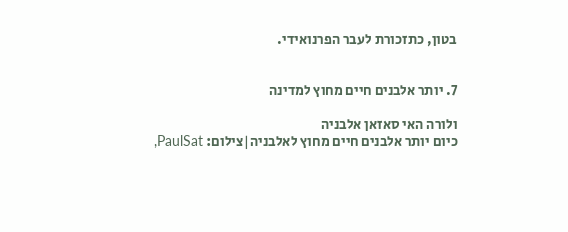בטון, כתזכורת לעבר הפרנואידי.


7. יותר אלבנים חיים מחוץ למדינה

ולורה האי סאזאן אלבניה
כיום יותר אלבנים חיים מחוץ לאלבניה|צילום: PaulSat,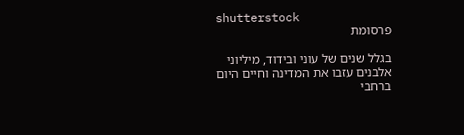shutterstock
פרסומת

בגלל שנים של עוני ובידוד, מיליוני אלבנים עזבו את המדינה וחיים היום ברחבי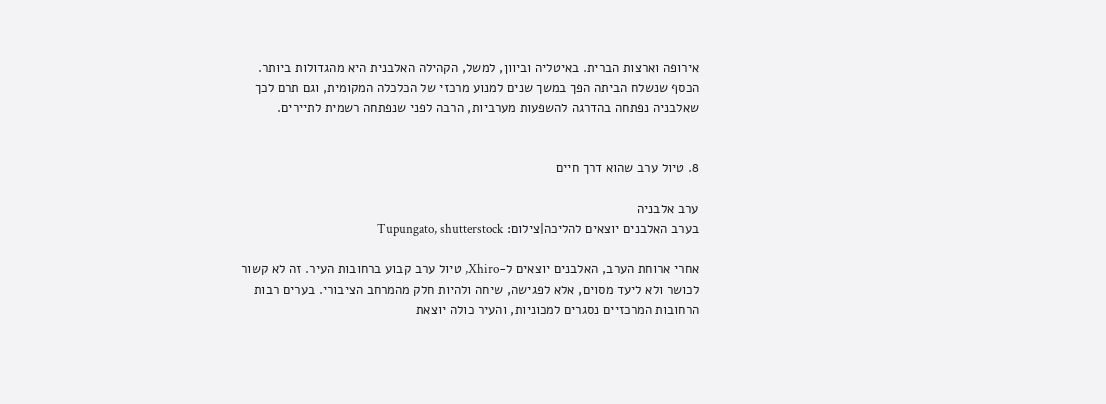אירופה וארצות הברית. באיטליה וביוון, למשל, הקהילה האלבנית היא מהגדולות ביותר. הכסף שנשלח הביתה הפך במשך שנים למנוע מרכזי של הכלכלה המקומית, וגם תרם לכך שאלבניה נפתחה בהדרגה להשפעות מערביות, הרבה לפני שנפתחה רשמית לתיירים.


8. טיול ערב שהוא דרך חיים

ערב אלבניה
בערב האלבנים יוצאים להליכה|צילום: Tupungato, shutterstock

אחרי ארוחת הערב, האלבנים יוצאים ל-Xhiro, טיול ערב קבוע ברחובות העיר. זה לא קשור לכושר ולא ליעד מסוים, אלא לפגישה, שיחה ולהיות חלק מהמרחב הציבורי. בערים רבות הרחובות המרכזיים נסגרים למכוניות, והעיר כולה יוצאת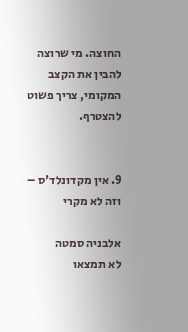החוצה. מי שרוצה להבין את הקצב המקומי, צריך פשוט להצטרף.


9. אין מקדונלד'ס – וזה לא מקרי

אלבניה סמטה
לא תמצאו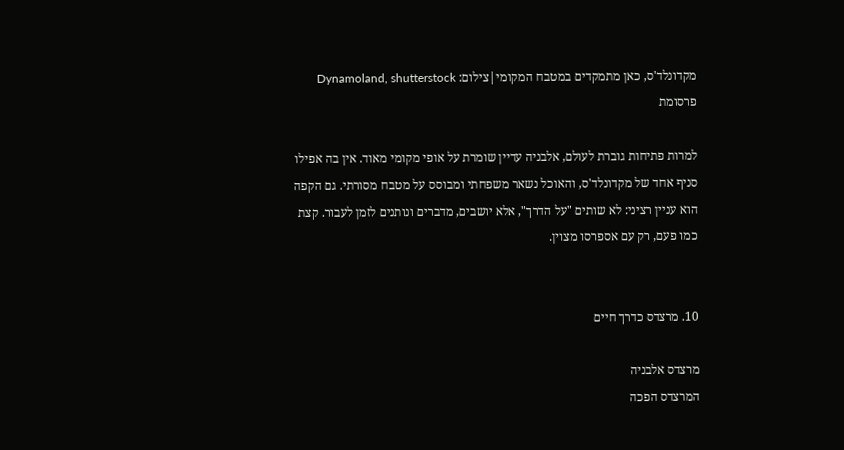מקדונלד'ס, כאן מתמקדים במטבח המקומי|צילום: Dynamoland, shutterstock
פרסומת

למרות פתיחות גוברת לעולם, אלבניה עדיין שומרת על אופי מקומי מאוד. אין בה אפילו סניף אחד של מקדונלד'ס, והאוכל נשאר משפחתי ומבוסס על מטבח מסורתי. גם הקפה הוא עניין רציני: לא שותים "על הדרך", אלא יושבים, מדברים ונותנים לזמן לעבור. קצת כמו פעם, רק עם אספרסו מצוין.


10. מרצדס כדרך חיים

מרצדס אלבניה
המרצדס הפכה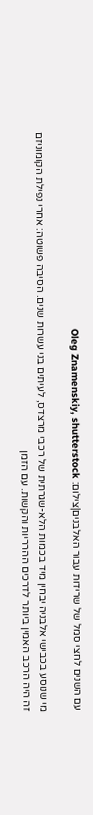עם השנים לחצי סמל של שרידות עבור האלבנים|צילום: Oleg Znamenskiy, shutterstock

מי שנוסע בכבישי אלבניה יבחין מיד בכמות הלא-שגרתית של רכבי מרצדס, לעיתים בני עשרות שנים. הסיבה פשוטה: אחרי נפילת הקומוניזם זה היה הרכב האמין ביותר לדרכים ההרריות והקשות. עם הזמן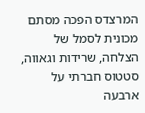המרצדס הפכה מסתם מכונית לסמל של הצלחה, שרידות וגאווה, סטטוס חברתי על ארבעה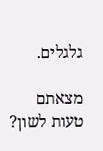גלגלים.

מצאתם טעות לשון?